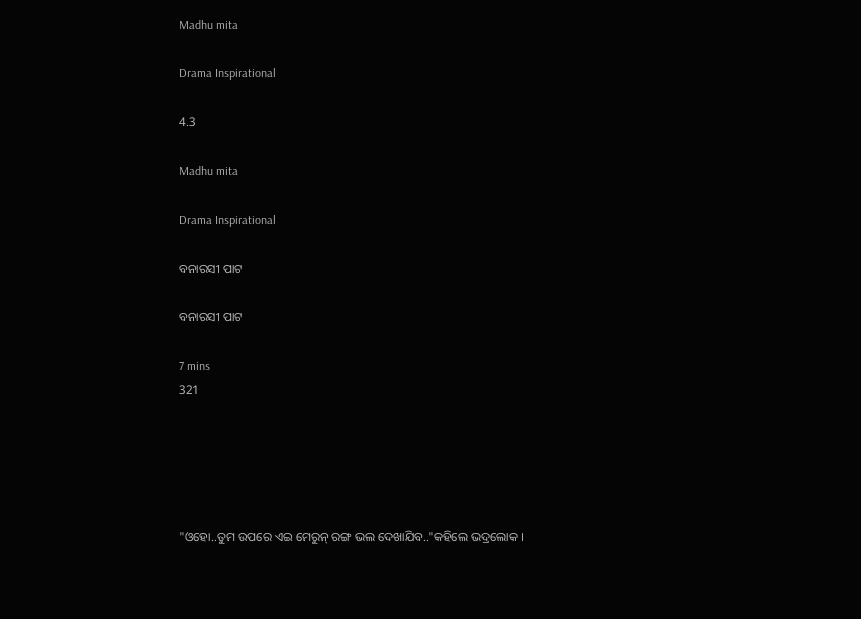Madhu mita

Drama Inspirational

4.3

Madhu mita

Drama Inspirational

ବନାରସୀ ପାଟ

ବନାରସୀ ପାଟ

7 mins
321





"ଓହୋ..ତୁମ ଉପରେ ଏଇ ମେରୁନ୍ ରଙ୍ଗ ଭଲ ଦେଖାଯିବ.."କହିଲେ ଭଦ୍ରଲୋକ ।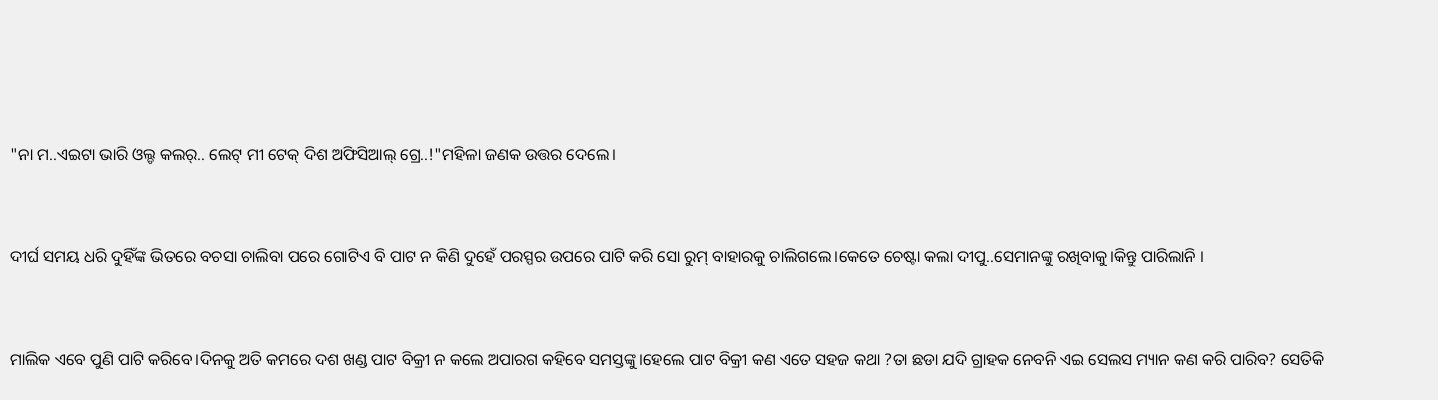"ନା ମ..ଏଇଟା ଭାରି ଓଲ୍ଡ କଲର୍.. ଲେଟ୍ ମୀ ଟେକ୍ ଦିଶ ଅଫିସିଆଲ୍ ଗ୍ରେ..!"ମହିଳା ଜଣକ ଉତ୍ତର ଦେଲେ।


ଦୀର୍ଘ ସମୟ ଧରି ଦୁହିଁଙ୍କ ଭିତରେ ବଚସା ଚାଲିବା ପରେ ଗୋଟିଏ ବି ପାଟ ନ କିଣି ଦୁହେଁ ପରସ୍ପର ଉପରେ ପାଟି କରି ସୋ ରୁମ୍ ବାହାରକୁ ଚାଲିଗଲେ।କେତେ ଚେଷ୍ଟା କଲା ଦୀପୁ..ସେମାନଙ୍କୁ ରଖିବାକୁ।କିନ୍ତୁ ପାରିଲାନି ।


ମାଲିକ ଏବେ ପୁଣି ପାଟି କରିବେ।ଦିନକୁ ଅତି କମରେ ଦଶ ଖଣ୍ଡ ପାଟ ବିକ୍ରୀ ନ କଲେ ଅପାରଗ କହିବେ ସମସ୍ତଙ୍କୁ।ହେଲେ ପାଟ ବିକ୍ରୀ କଣ ଏତେ ସହଜ କଥା ?ତା ଛଡା ଯଦି ଗ୍ରାହକ ନେବନି ଏଇ ସେଲସ ମ୍ୟାନ କଣ କରି ପାରିବ? ସେତିକି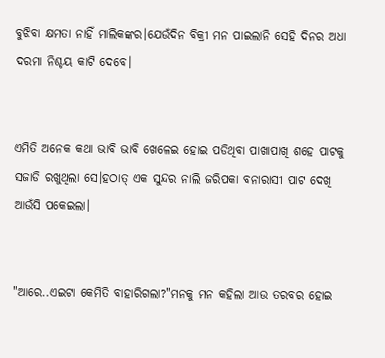ବୁଝିବା କ୍ଷମତା ନାହିଁ ମାଲିକଙ୍କର।ଯେଉଁଦିନ ବିକ୍ରୀ ମନ ପାଇଲାନି ସେହି ଦିନର ଅଧା ଦରମା ନିଶ୍ଚୟ କାଟି ଦେବେ।


ଏମିତି ଅନେକ କଥା ଭାବି ଭାବି ଖେଳେଇ ହୋଇ ପଡିଥିବା ପାଖାପାଖି ଶହେ ପାଟକୁ ସଜାଡି ରଖୁଥିଲା ସେ।ହଠାତ୍ ଏକ ସୁନ୍ଦର ନାଲି ଜରିପକା ବନାରାସୀ ପାଟ ଦେଖି ଆଉଁସି ପକେଇଲା।


"ଆରେ..ଏଇଟା କେମିତି ବାହାରିଗଲା?"ମନକୁ ମନ କହିଲା ଆଉ ତରବର ହୋଇ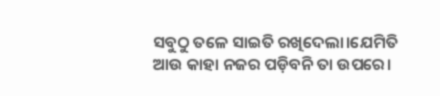ସବୁଠୁ ତଳେ ସାଇତି ରଖିଦେଲା।ଯେମିତି ଆଉ କାହା ନଜର ପଡ଼ିବନି ତା ଉପରେ।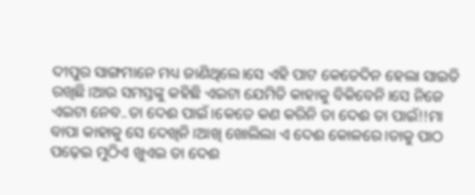ଦୀପୁର ସାଙ୍ଗମାନେ ମଧ୍ୟ ଜାଣିଥିଲେ।ସେ ଏହି ପାଟ କେତେଦିନ ହେଲା ସାଇତି ରଖିଛି।ଆଉ ସମସ୍ତଙ୍କୁ କହିଛି ଏଇଟା ଯେମିତି କାହାକୁ ବିକିବେନି।ସେ ନିଜେ ଏଇଟା ନେବ..ତା ଦେଈ ପାଇଁ।କେତେ କଣ କରିନି ତା ଦେଈ ତା ପାଇଁ!!ମା ବାପା କାହାକୁ ସେ ଦେଖିନି।ଆଖି ଖୋଲିଲା ଏ ଦେଈ କୋଳରେ।ତାକୁ ପାଠ ପଢ଼େଇ ମୁଠିଏ ଖୁଏଇ ତା ଦେଈ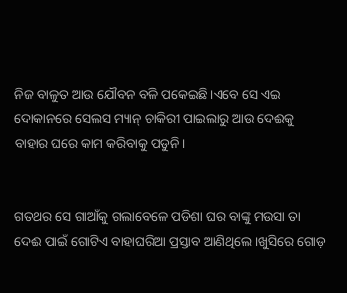ନିଜ ବାଳୁତ ଆଉ ଯୌବନ ବଳି ପକେଇଛି।ଏବେ ସେ ଏଇ ଦୋକାନରେ ସେଲସ ମ୍ୟାନ୍ ଚାକିରୀ ପାଇଲାରୁ ଆଉ ଦେଈକୁ ବାହାର ଘରେ କାମ କରିବାକୁ ପଡୁନି।


ଗତଥର ସେ ଗାଆଁକୁ ଗଲାବେଳେ ପଡିଶା ଘର ବାଙ୍କୁ ମଉସା ତା ଦେଈ ପାଇଁ ଗୋଟିଏ ବାହାଘରିଆ ପ୍ରସ୍ତାବ ଆଣିଥିଲେ।ଖୁସିରେ ଗୋଡ଼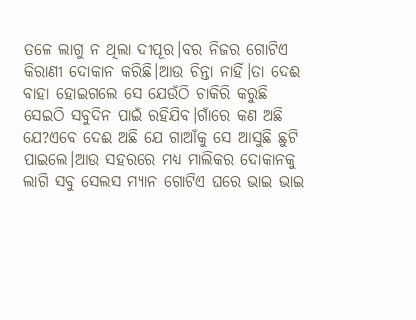ତଳେ ଲାଗୁ ନ ଥିଲା ଦୀପୂର।ବର ନିଜର ଗୋଟିଏ କିରାଣୀ ଦୋକାନ କରିଛି।ଆଉ ଚିନ୍ତା ନାହିଁ।ତା ଦେଈ ବାହା ହୋଇଗଲେ ସେ ଯେଉଁଠି ଚାକିରି କରୁଛି ସେଇଠି ସବୁଦିନ ପାଇଁ ରହିଯିବ।ଗାଁରେ କଣ ଅଛି ଯେ?ଏବେ ଦେଈ ଅଛି ଯେ ଗାଆଁକୁ ସେ ଆସୁଛି ଛୁଟି ପାଇଲେ।ଆଉ ସହରରେ ମଧ୍ୟ ମାଲିକର ଦୋକାନକୁ ଲାଗି ସବୁ ସେଲସ ମ୍ୟାନ ଗୋଟିଏ ଘରେ ଭାଇ ଭାଇ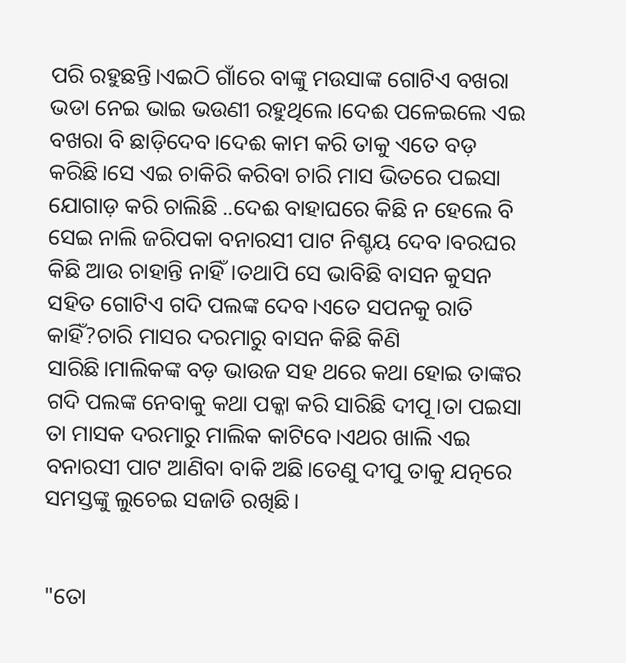ପରି ରହୁଛନ୍ତି।ଏଇଠି ଗାଁରେ ବାଙ୍କୁ ମଉସାଙ୍କ ଗୋଟିଏ ବଖରା ଭଡା ନେଇ ଭାଇ ଭଉଣୀ ରହୁଥିଲେ।ଦେଈ ପଳେଇଲେ ଏଇ ବଖରା ବି ଛାଡ଼ିଦେବ।ଦେଈ କାମ କରି ତାକୁ ଏତେ ବଡ଼ କରିଛି।ସେ ଏଇ ଚାକିରି କରିବା ଚାରି ମାସ ଭିତରେ ପଇସା ଯୋଗାଡ଼ କରି ଚାଲିଛି ..ଦେଈ ବାହାଘରେ କିଛି ନ ହେଲେ ବି ସେଇ ନାଲି ଜରିପକା ବନାରସୀ ପାଟ ନିଶ୍ଚୟ ଦେବ।ବରଘର କିଛି ଆଉ ଚାହାନ୍ତି ନାହିଁ।ତଥାପି ସେ ଭାବିଛି ବାସନ କୁସନ ସହିତ ଗୋଟିଏ ଗଦି ପଲଙ୍କ ଦେବ।ଏତେ ସପନକୁ ରାତି କାହିଁ?ଚାରି ମାସର ଦରମାରୁ ବାସନ କିଛି କିଣି ସାରିଛି।ମାଲିକଙ୍କ ବଡ଼ ଭାଉଜ ସହ ଥରେ କଥା ହୋଇ ତାଙ୍କର ଗଦି ପଲଙ୍କ ନେବାକୁ କଥା ପକ୍କା କରି ସାରିଛି ଦୀପୂ।ତା ପଇସା ତା ମାସକ ଦରମାରୁ ମାଲିକ କାଟିବେ।ଏଥର ଖାଲି ଏଇ ବନାରସୀ ପାଟ ଆଣିବା ବାକି ଅଛି।ତେଣୁ ଦୀପୁ ତାକୁ ଯତ୍ନରେ ସମସ୍ତଙ୍କୁ ଲୁଚେଇ ସଜାଡି ରଖିଛି।


"ତୋ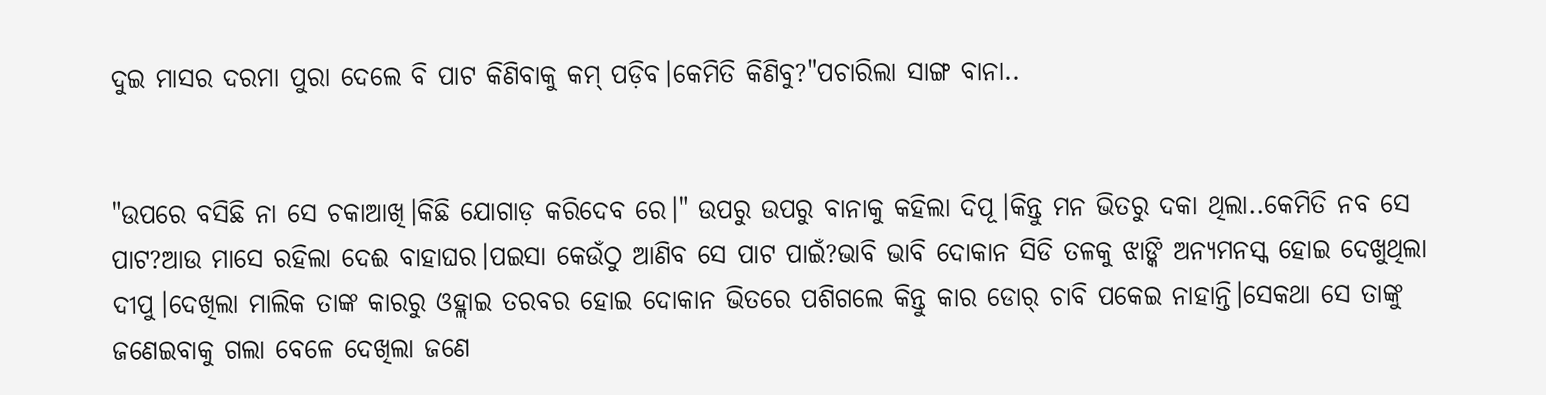ଦୁଇ ମାସର ଦରମା ପୁରା ଦେଲେ ବି ପାଟ କିଣିବାକୁ କମ୍ ପଡ଼ିବ।କେମିତି କିଣିବୁ?"ପଚାରିଲା ସାଙ୍ଗ ବାନା..


"ଉପରେ ବସିଛି ନା ସେ ଚକାଆଖି।କିଛି ଯୋଗାଡ଼ କରିଦେବ ରେ।" ଉପରୁ ଉପରୁ ବାନାକୁ କହିଲା ଦିପୂ।କିନ୍ତୁ ମନ ଭିତରୁ ଦକା ଥିଲା..କେମିତି ନବ ସେ ପାଟ?ଆଉ ମାସେ ରହିଲା ଦେଈ ବାହାଘର।ପଇସା କେଉଁଠୁ ଆଣିବ ସେ ପାଟ ପାଇଁ?ଭାବି ଭାବି ଦୋକାନ ସିଡି ତଳକୁ ଝାଙ୍କି ଅନ୍ୟମନସ୍କ ହୋଇ ଦେଖୁଥିଲା ଦୀପୁ।ଦେଖିଲା ମାଲିକ ତାଙ୍କ କାରରୁ ଓହ୍ଲାଇ ତରବର ହୋଇ ଦୋକାନ ଭିତରେ ପଶିଗଲେ କିନ୍ତୁ କାର ଡୋର୍ ଚାବି ପକେଇ ନାହାନ୍ତି।ସେକଥା ସେ ତାଙ୍କୁ ଜଣେଇବାକୁ ଗଲା ବେଳେ ଦେଖିଲା ଜଣେ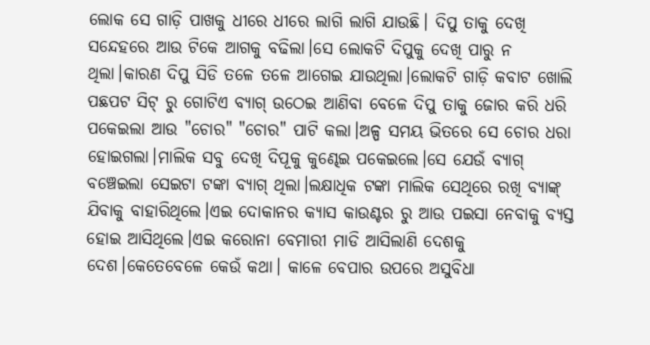ଲୋକ ସେ ଗାଡ଼ି ପାଖକୁ ଧୀରେ ଧୀରେ ଲାଗି ଲାଗି ଯାଉଛି। ଦିପୁ ତାକୁ ଦେଖି ସନ୍ଦେହରେ ଆଉ ଟିକେ ଆଗକୁ ବଢିଲା।ସେ ଲୋକଟି ଦିପୁକୁ ଦେଖି ପାରୁ ନ ଥିଲା।କାରଣ ଦିପୁ ସିଡି ତଳେ ତଳେ ଆଗେଇ ଯାଉଥିଲା।ଲୋକଟି ଗାଡ଼ି କବାଟ ଖୋଲି ପଛପଟ ସିଟ୍ ରୁ ଗୋଟିଏ ବ୍ୟାଗ୍ ଉଠେଇ ଆଣିବା ବେଳେ ଦିପୁ ତାକୁ ଜୋର କରି ଧରି ପକେଇଲା ଆଉ "ଚୋର" "ଚୋର" ପାଟି କଲା।ଅଳ୍ପ ସମୟ ଭିତରେ ସେ ଚୋର ଧରା ହୋଇଗଲା।ମାଲିକ ସବୁ ଦେଖି ଦିପୂକୁ କୁଣ୍ଢେଇ ପକେଇଲେ।ସେ ଯେଉଁ ବ୍ୟାଗ୍ ବଞ୍ଚେଇଲା ସେଇଟା ଟଙ୍କା ବ୍ୟାଗ୍ ଥିଲା।ଲକ୍ଷାଧିକ ଟଙ୍କା ମାଲିକ ସେଥିରେ ରଖି ବ୍ୟାଙ୍କ୍ ଯିବାକୁ ବାହାରିଥିଲେ।ଏଇ ଦୋକାନର କ୍ୟାସ କାଉଣ୍ଟର ରୁ ଆଉ ପଇସା ନେବାକୁ ବ୍ୟସ୍ତ ହୋଇ ଆସିଥିଲେ।ଏଇ କରୋନା ବେମାରୀ ମାଡି ଆସିଲାଣି ଦେଶକୁ ଦେଶ।କେତେବେଳେ କେଉଁ କଥା। କାଳେ ବେପାର ଉପରେ ଅସୁବିଧା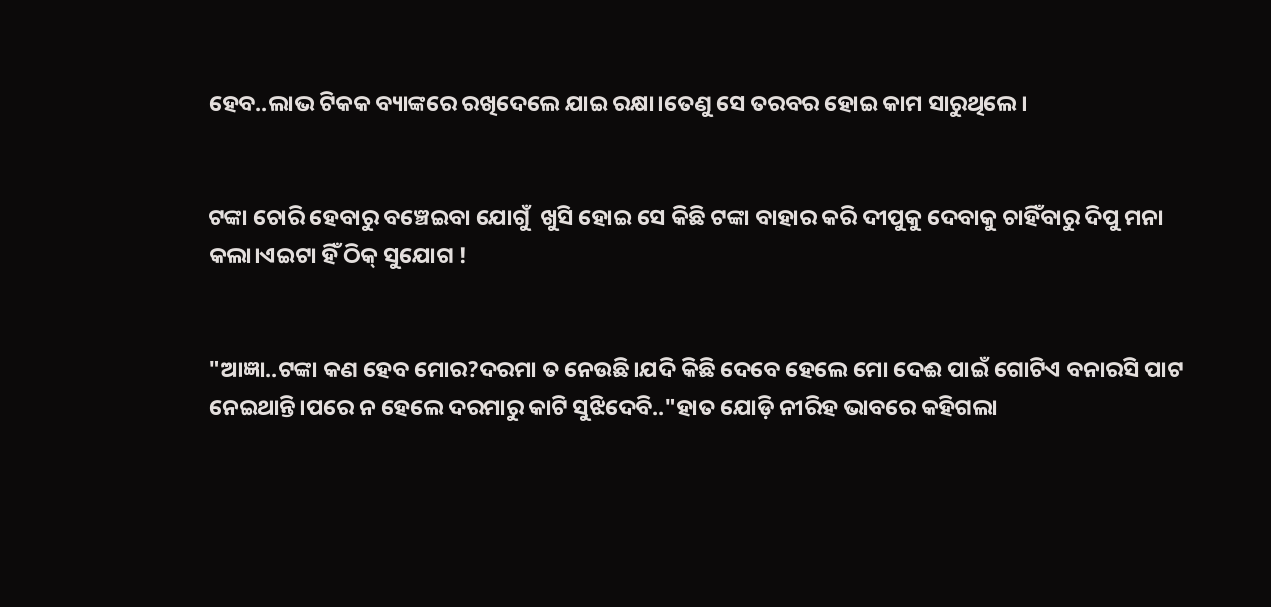ହେବ..ଲାଭ ଟିକକ ବ୍ୟାଙ୍କରେ ରଖିଦେଲେ ଯାଇ ରକ୍ଷା।ତେଣୁ ସେ ତରବର ହୋଇ କାମ ସାରୁଥିଲେ।


ଟଙ୍କା ଚୋରି ହେବାରୁ ବଞ୍ଚେଇବା ଯୋଗୁଁ  ଖୁସି ହୋଇ ସେ କିଛି ଟଙ୍କା ବାହାର କରି ଦୀପୁକୁ ଦେବାକୁ ଚାହିଁବାରୁ ଦିପୁ ମନା କଲା।ଏଇଟା ହିଁ ଠିକ୍ ସୁଯୋଗ !


"ଆଜ୍ଞା..ଟଙ୍କା କଣ ହେବ ମୋର?ଦରମା ତ ନେଉଛି।ଯଦି କିଛି ଦେବେ ହେଲେ ମୋ ଦେଈ ପାଇଁ ଗୋଟିଏ ବନାରସି ପାଟ ନେଇଥାନ୍ତି।ପରେ ନ ହେଲେ ଦରମାରୁ କାଟି ସୁଝିଦେବି.."ହାତ ଯୋଡ଼ି ନୀରିହ ଭାବରେ କହିଗଲା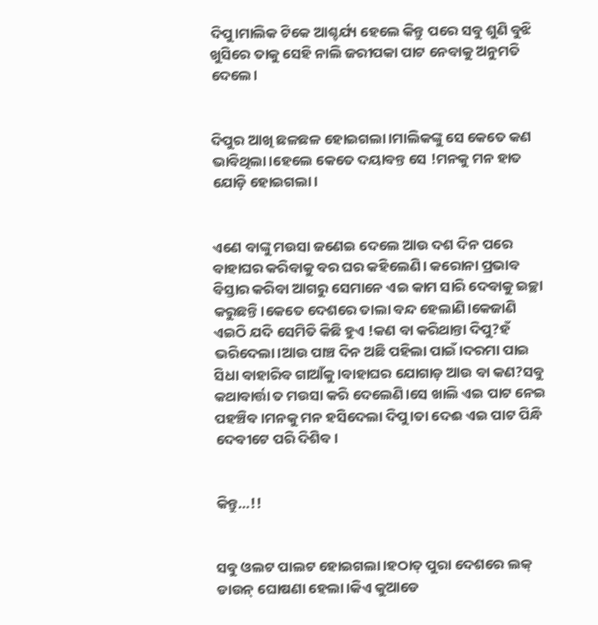ଦିପୁ।ମାଲିକ ଟିକେ ଆଶ୍ଚର୍ଯ୍ୟ ହେଲେ କିନ୍ତୁ ପରେ ସବୁ ଶୁଣି ବୁଝି ଖୁସିରେ ତାକୁ ସେହି ନାଲି ଜରୀପକା ପାଟ ନେବାକୁ ଅନୁମତି ଦେଲେ।


ଦିପୁର ଆଖି ଛଳଛଳ ହୋଇଗଲା।ମାଲିକଙ୍କୁ ସେ କେତେ କଣ ଭାବିଥିଲା।ହେଲେ କେତେ ଦୟାବନ୍ତ ସେ !ମନକୁ ମନ ହାତ ଯୋଡ଼ି ହୋଇଗଲା।


ଏଣେ ବାଙ୍କୁ ମଉସା ଜଣେଇ ଦେଲେ ଆଉ ଦଶ ଦିନ ପରେ ବାହାଘର କରିବାକୁ ବର ଘର କହିଲେଣି। କରୋନା ପ୍ରଭାବ ବିସ୍ତାର କରିବା ଆଗରୁ ସେମାନେ ଏଇ କାମ ସାରି ଦେବାକୁ ଇଚ୍ଛା କରୁଛନ୍ତି।କେତେ ଦେଶରେ ତାଲା ବନ୍ଦ ହେଲାଣି।କେଜାଣି ଏଇଠି ଯଦି ସେମିତି କିଛି ହୁଏ !କଣ ବା କରିଥାନ୍ତା ଦିପୁ?ହଁ ଭରିଦେଲା।ଆଉ ପାଞ୍ଚ ଦିନ ଅଛି ପହିଲା ପାଇଁ।ଦରମା ପାଇ ସିଧା ବାହାରିବ ଗାଆଁକୁ।ବାହାଘର ଯୋଗାଡ଼ ଆଉ ବା କଣ?ସବୁ କଥାବାର୍ତ୍ତା ତ ମଉସା କରି ଦେଲେଣି।ସେ ଖାଲି ଏଇ ପାଟ ନେଇ ପହଞ୍ଚିବ।ମନକୁ ମନ ହସିଦେଲା ଦିପୁ।ତା ଦେଈ ଏଇ ପାଟ ପିନ୍ଧି ଦେବୀଟେ ପରି ଦିଶିବ।


କିନ୍ତୁ…!!


ସବୁ ଓଲଟ ପାଲଟ ହୋଇଗଲା।ହଠାତ୍ ପୁରା ଦେଶରେ ଲକ୍ ଡାଉନ୍ ଘୋଷଣା ହେଲା।କିଏ କୁଆଡେ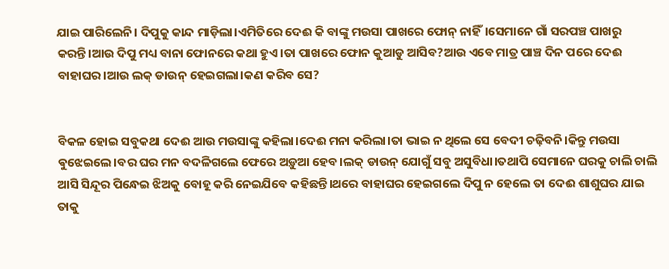ଯାଇ ପାରିଲେନି। ଦିପୁକୁ କାନ୍ଦ ମାଡ଼ିଲା।ଏମିତିରେ ଦେଈ କି ବାଙ୍କୁ ମଉସା ପାଖରେ ଫୋନ୍ ନାହିଁ।ସେମାନେ ଗାଁ ସରପଞ୍ଚ ପାଖରୁ କରନ୍ତି।ଆଉ ଦିପୁ ମଧ୍ୟ ବାନା ଫୋନରେ କଥା ହୁଏ।ତା ପାଖରେ ଫୋନ କୁଆଡୁ ଆସିବ?ଆଉ ଏବେ ମାତ୍ର ପାଞ୍ଚ ଦିନ ପରେ ଦେଈ ବାହାଘର।ଆଉ ଲକ୍ ଡାଉନ୍ ହେଇଗଲା।କଣ କରିବ ସେ?


ବିକଳ ହୋଇ ସବୁକଥା ଦେଈ ଆଉ ମଉସାଙ୍କୁ କହିଲା।ଦେଈ ମନା କରିଲା।ତା ଭାଇ ନ ଥିଲେ ସେ ବେଦୀ ଚଢ଼ିବନି।କିନ୍ତୁ ମଉସା ଵୁଝେଇଲେ।ବର ଘର ମନ ବଦଳିଗଲେ ଫେରେ ଅଡ଼ୁଆ ହେବ।ଲକ୍ ଡାଉନ୍ ଯୋଗୁଁ ସବୁ ଅସୁବିଧା।ତଥାପି ସେମାନେ ଘରକୁ ଚାଲି ଚାଲି ଆସି ସିନ୍ଦୂର ପିନ୍ଧେଇ ଝିଅକୁ ବୋହୂ କରି ନେଇଯିବେ କହିଛନ୍ତି।ଥରେ ବାହାଘର ହେଇଗଲେ ଦିପୁ ନ ହେଲେ ତା ଦେଈ ଶାଶୁଘର ଯାଇ ତାକୁ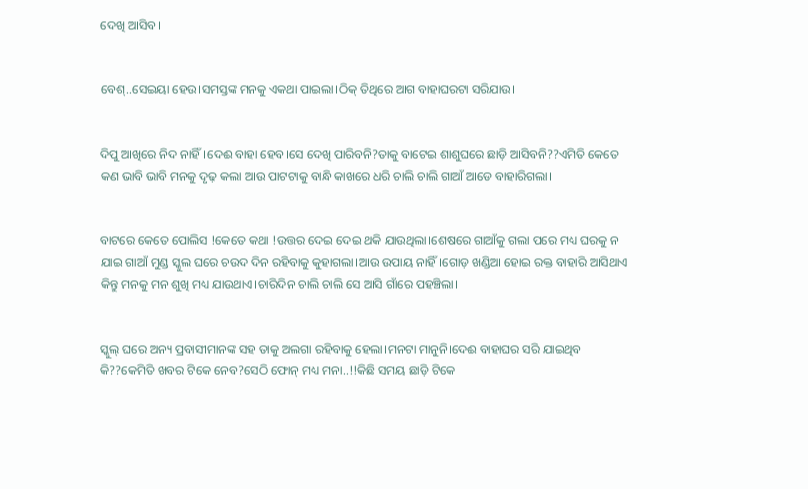ଦେଖି ଆସିବ।


ବେଶ୍..ସେଇୟା ହେଉ।ସମସ୍ତଙ୍କ ମନକୁ ଏକଥା ପାଇଲା।ଠିକ୍ ତିଥିରେ ଆଗ ବାହାଘରଟା ସରିଯାଉ।


ଦିପୁ ଆଖିରେ ନିଦ ନାହିଁ।ଦେଈ ବାହା ହେବ।ସେ ଦେଖି ପାରିବନି?ତାକୁ ବାଟେଇ ଶାଶୁଘରେ ଛାଡ଼ି ଆସିବନି??ଏମିତି କେତେ କଣ ଭାବି ଭାବି ମନକୁ ଦୃଢ଼ କଲା ଆଉ ପାଟଟାକୁ ବାନ୍ଧି କାଖରେ ଧରି ଚାଲି ଚାଲି ଗାଆଁ ଆଡେ ବାହାରିଗଲା।


ବାଟରେ କେତେ ପୋଲିସ !କେତେ କଥା !ଉତ୍ତର ଦେଇ ଦେଇ ଥକି ଯାଉଥିଲା।ଶେଷରେ ଗାଆଁକୁ ଗଲା ପରେ ମଧ୍ୟ ଘରକୁ ନ ଯାଇ ଗାଆଁ ମୁଣ୍ଡ ସ୍କୁଲ ଘରେ ଚଉଦ ଦିନ ରହିବାକୁ କୁହାଗଲା।ଆଉ ଉପାୟ ନାହିଁ।ଗୋଡ଼ ଖଣ୍ଡିଆ ହୋଇ ରକ୍ତ ବାହାରି ଆସିଥାଏ କିନ୍ତୁ ମନକୁ ମନ ଶୁଖି ମଧ୍ୟ ଯାଉଥାଏ।ଚାରିଦିନ ଚାଲି ଚାଲି ସେ ଆସି ଗାଁରେ ପହଞ୍ଚିଲା।


ସ୍କୁଲ୍ ଘରେ ଅନ୍ୟ ପ୍ରବାସୀମାନଙ୍କ ସହ ତାକୁ ଅଲଗା ରହିବାକୁ ହେଲା।ମନଟା ମାନୁନି।ଦେଈ ବାହାଘର ସରି ଯାଇଥିବ କି??କେମିତି ଖବର ଟିକେ ନେବ?ସେଠି ଫୋନ୍ ମଧ୍ୟ ମନା..!!କିଛି ସମୟ ଛାଡ଼ି ଟିକେ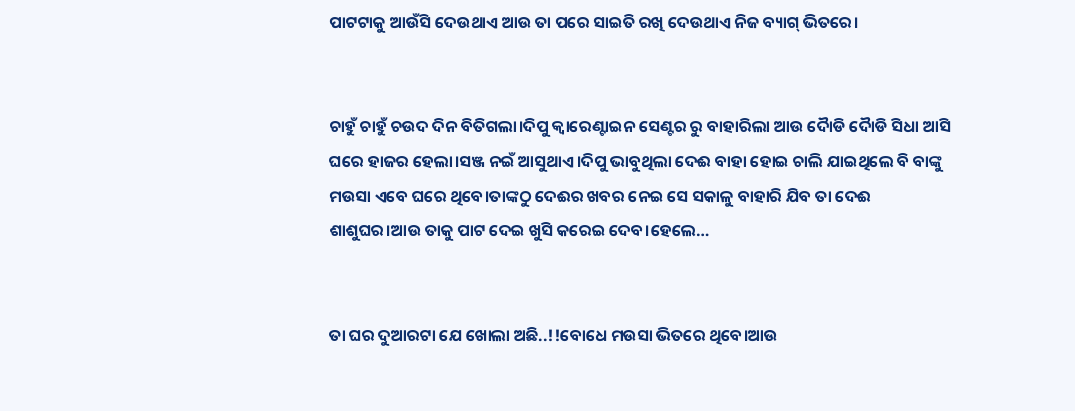ପାଟଟାକୁ ଆଉଁସି ଦେଉଥାଏ ଆଉ ତା ପରେ ସାଇତି ରଖି ଦେଉଥାଏ ନିଜ ବ୍ୟାଗ୍ ଭିତରେ।


ଚାହୁଁ ଚାହୁଁ ଚଉଦ ଦିନ ବିତିଗଲା।ଦିପୁ କ୍ଵାରେଣ୍ଟାଇନ ସେଣ୍ଟର ରୁ ବାହାରିଲା ଆଉ ଦୋୖଡି ଦୋୖଡି ସିଧା ଆସି ଘରେ ହାଜର ହେଲା।ସଞ୍ଜ ନଇଁ ଆସୁଥାଏ।ଦିପୁ ଭାବୁଥିଲା ଦେଈ ବାହା ହୋଇ ଚାଲି ଯାଇଥିଲେ ବି ବାଙ୍କୁ ମଉସା ଏବେ ଘରେ ଥିବେ।ତାଙ୍କଠୁ ଦେଈର ଖବର ନେଇ ସେ ସକାଳୁ ବାହାରି ଯିବ ତା ଦେଈ ଶାଶୁଘର।ଆଉ ତାକୁ ପାଟ ଦେଇ ଖୁସି କରେଇ ଦେବ।ହେଲେ…


ତା ଘର ଦୁଆରଟା ଯେ ଖୋଲା ଅଛି..!!ବୋଧେ ମଉସା ଭିତରେ ଥିବେ।ଆଉ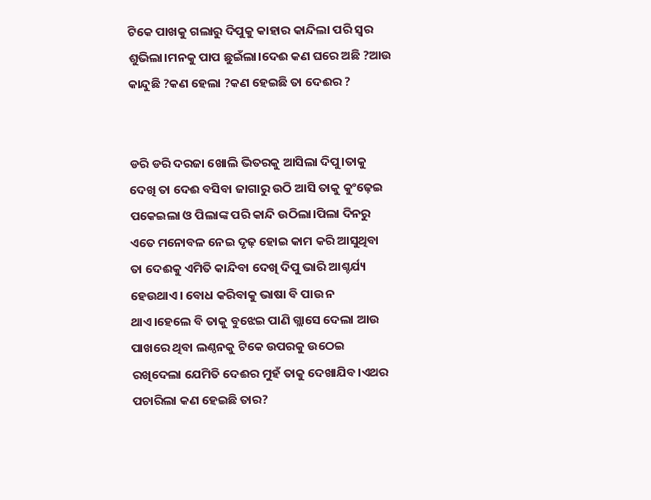ଟିକେ ପାଖକୁ ଗଲାରୁ ଦିପୁକୁ କାହାର କାନ୍ଦିଲା ପରି ସ୍ଵର ଶୁଭିଲା।ମନକୁ ପାପ ଛୁଇଁଲା।ଦେଈ କଣ ଘରେ ଅଛି ?ଆଉ କାନ୍ଦୁଛି ?କଣ ହେଲା ?କଣ ହେଇଛି ତା ଦେଈର ?


ଡରି ଡରି ଦରଜା ଖୋଲି ଭିତରକୁ ଆସିଲା ଦିପୁ।ତାକୁ ଦେଖି ତା ଦେଈ ବସିବା ଜାଗାରୁ ଉଠି ଆସି ତାକୁ କୁଂଢ଼େଇ ପକେଇଲା ଓ ପିଲାଙ୍କ ପରି କାନ୍ଦି ଉଠିଲା।ପିଲା ଦିନରୁ ଏତେ ମନୋବଳ ନେଇ ଦୃଢ଼ ହୋଇ କାମ କରି ଆସୁଥିବା ତା ଦେଈକୁ ଏମିତି କାନ୍ଦିବା ଦେଖି ଦିପୁ ଭାରି ଆଶ୍ଚର୍ଯ୍ୟ ହେଉଥାଏ। ବୋଧ କରିବାକୁ ଭାଷା ବି ପାଉ ନ ଥାଏ।ହେଲେ ବି ତାକୁ ବୁଝେଇ ପାଣି ଗ୍ଲାସେ ଦେଲା ଆଉ ପାଖରେ ଥିବା ଲଣ୍ଠନକୁ ଟିକେ ଉପରକୁ ଉଠେଇ ରଖିଦେଲା ଯେମିତି ଦେଈର ମୁହଁ ତାକୁ ଦେଖାଯିବ।ଏଥର ପଚାରିଲା କଣ ହେଇଛି ତାର?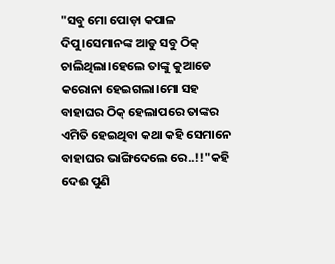"ସବୁ ମୋ ପୋଡ଼ା କପାଳ ଦିପୁ।ସେମାନଙ୍କ ଆଡୁ ସବୁ ଠିକ୍ ଚାଲିଥିଲା।ହେଲେ ତାଙ୍କୁ କୁଆଡେ କରୋନା ହେଇଗଲା।ମୋ ସହ ବାହାଘର ଠିକ୍ ହେଲାପରେ ତାଙ୍କର ଏମିତି ହେଇଥିବା କଥା କହି ସେମାନେ ବାହାଘର ଭାଙ୍ଗିଦେଲେ ରେ..!!"କହି ଦେଈ ପୁଣି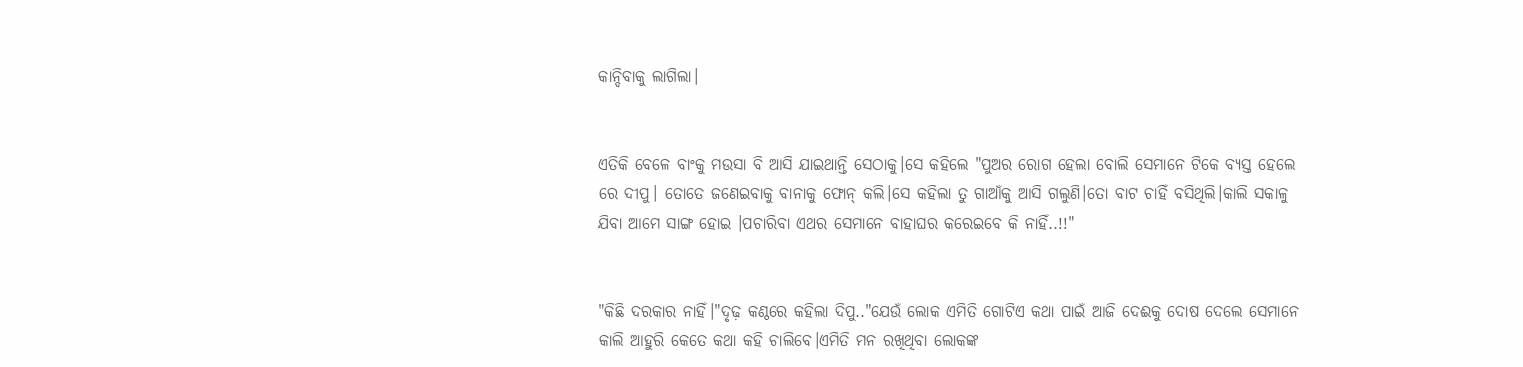କାନ୍ଦିବାକୁ ଲାଗିଲା।


ଏତିକି ବେଳେ ବାଂକୁ ମଉସା ବି ଆସି ଯାଇଥାନ୍ତି ସେଠାକୁ।ସେ କହିଲେ "ପୁଅର ରୋଗ ହେଲା ବୋଲି ସେମାନେ ଟିକେ ବ୍ୟସ୍ତ ହେଲେ ରେ ଦୀପୁ। ତୋତେ ଜଣେଇବାକୁ ବାନାକୁ ଫୋନ୍ କଲି।ସେ କହିଲା ତୁ ଗାଆଁକୁ ଆସି ଗଲୁଣି।ତୋ ବାଟ ଚାହିଁ ବସିଥିଲି।କାଲି ସକାଳୁ ଯିବା ଆମେ ସାଙ୍ଗ ହୋଇ ।ପଚାରିବା ଏଥର ସେମାନେ ବାହାଘର କରେଇବେ କି ନାହିଁ..!!"


"କିଛି ଦରକାର ନାହିଁ।"ଦୃଢ଼ କଣ୍ଠରେ କହିଲା ଦିପୁ.."ଯେଉଁ ଲୋକ ଏମିତି ଗୋଟିଏ କଥା ପାଇଁ ଆଜି ଦେଈକୁ ଦୋଷ ଦେଲେ ସେମାନେ କାଲି ଆହୁରି କେତେ କଥା କହି ଚାଲିବେ।ଏମିତି ମନ ରଖିଥିବା ଲୋକଙ୍କ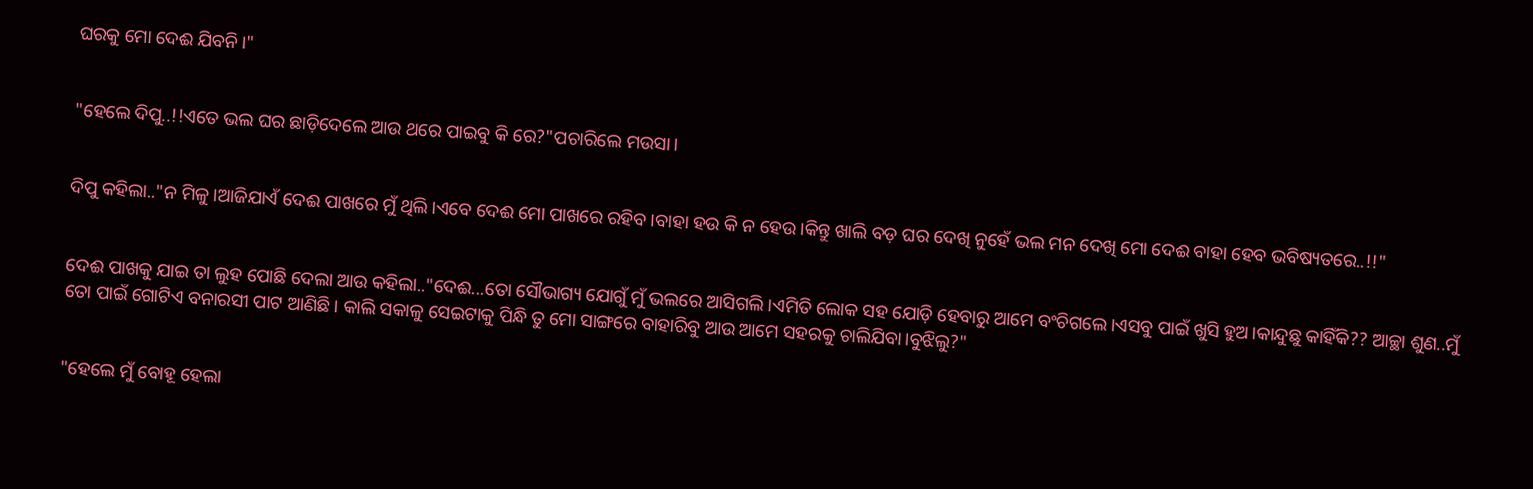ଘରକୁ ମୋ ଦେଈ ଯିବନି।"


"ହେଲେ ଦିପୁ..!!ଏତେ ଭଲ ଘର ଛାଡ଼ିଦେଲେ ଆଉ ଥରେ ପାଇବୁ କି ରେ?"ପଚାରିଲେ ମଉସା।


ଦିପୁ କହିଲା.."ନ ମିଳୁ।ଆଜିଯାଏଁ ଦେଈ ପାଖରେ ମୁଁ ଥିଲି।ଏବେ ଦେଈ ମୋ ପାଖରେ ରହିବ।ବାହା ହଉ କି ନ ହେଉ।କିନ୍ତୁ ଖାଲି ବଡ଼ ଘର ଦେଖି ନୁହେଁ ଭଲ ମନ ଦେଖି ମୋ ଦେଈ ବାହା ହେବ ଭବିଷ୍ୟତରେ..!!"


ଦେଈ ପାଖକୁ ଯାଇ ତା ଲୁହ ପୋଛି ଦେଲା ଆଉ କହିଲା.."ଦେଈ...ତୋ ସୌଭାଗ୍ୟ ଯୋଗୁଁ ମୁଁ ଭଲରେ ଆସିଗଲି।ଏମିତି ଲୋକ ସହ ଯୋଡ଼ି ହେବାରୁ ଆମେ ବଂଚିଗଲେ।ଏସବୁ ପାଇଁ ଖୁସି ହୁଅ।କାନ୍ଦୁଛୁ କାହିଁକି?? ଆଚ୍ଛା ଶୁଣ..ମୁଁ ତୋ ପାଇଁ ଗୋଟିଏ ବନାରସୀ ପାଟ ଆଣିଛି। କାଲି ସକାଳୁ ସେଇଟାକୁ ପିନ୍ଧି ତୁ ମୋ ସାଙ୍ଗରେ ବାହାରିବୁ ଆଉ ଆମେ ସହରକୁ ଚାଲିଯିବା।ବୁଝିଲୁ?"


"ହେଲେ ମୁଁ ବୋହୂ ହେଲା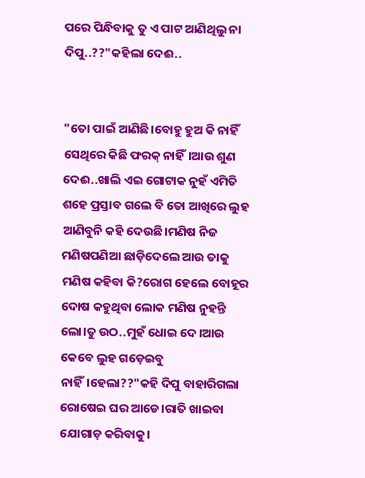ପରେ ପିନ୍ଧିବାକୁ ତୁ ଏ ପାଟ ଆଣିଥିଲୁ ନା ଦିପୁ..??"କହିଲା ଦେଈ..


"ତୋ ପାଇଁ ଆଣିଛି।ବୋହୁ ହୁଅ କି ନାହିଁ ସେଥିରେ କିଛି ଫରକ୍ ନାହିଁ।ଆଉ ଶୁଣ ଦେଈ..ଖାଲି ଏଇ ଗୋଟାକ ନୁହଁ ଏମିତି ଶହେ ପ୍ରସ୍ତାବ ଗଲେ ବି ତୋ ଆଖିରେ ଲୁହ ଆଣିବୁନି କହି ଦେଉଛି।ମଣିଷ ନିଜ ମଣିଷପଣିଆ ଛାଡ଼ିଦେଲେ ଆଉ ତାକୁ ମଣିଷ କହିବା କି?ରୋଗ ହେଲେ ବୋହୂର ଦୋଷ କହୁଥିବା ଲୋକ ମଣିଷ ନୁହନ୍ତି ଲୋ।ତୁ ଉଠ..ମୁହଁ ଧୋଇ ଦେ।ଆଉ କେବେ ଲୁହ ଗଡ଼େଇବୁ ନାହିଁ।ହେଲା??"କହି ଦିପୁ ବାହାରିଗଲା ରୋଷେଇ ଘର ଆଡେ।ରାତି ଖାଇବା ଯୋଗାଡ଼ କରିବାକୁ।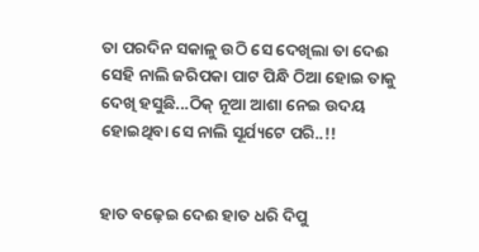ତା ପରଦିନ ସକାଳୁ ଉଠି ସେ ଦେଖିଲା ତା ଦେଈ ସେହି ନାଲି ଜରିପକା ପାଟ ପିନ୍ଧି ଠିଆ ହୋଇ ତାକୁ ଦେଖି ହସୁଛି...ଠିକ୍ ନୂଆ ଆଶା ନେଇ ଉଦୟ ହୋଇଥିବା ସେ ନାଲି ସୂର୍ଯ୍ୟଟେ ପରି..!!


ହାତ ବଢ଼େଇ ଦେଈ ହାତ ଧରି ଦିପୁ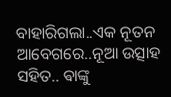ବାହାରିଗଲା..ଏକ ନୂତନ ଆବେଗରେ..ନୂଆ ଉତ୍ସାହ ସହିତ.. ଵାଙ୍କୁ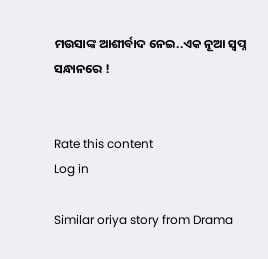ମଉସାଙ୍କ ଆଶୀର୍ବାଦ ନେଇ..ଏକ ନୂଆ ସ୍ବପ୍ନ ସନ୍ଧାନରେ !


Rate this content
Log in

Similar oriya story from Drama